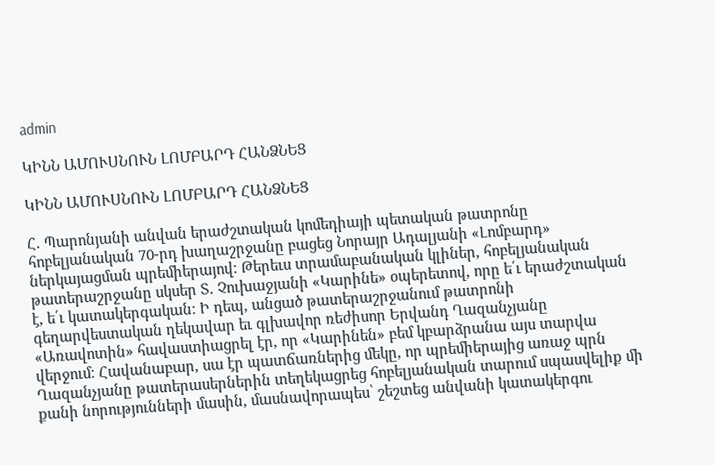admin

ԿԻՆՆ ԱՄՈՒՍՆՈՒՆ ԼՈՄԲԱՐԴ ՀԱՆՁՆԵՑ

ԿԻՆՆ ԱՄՈՒՍՆՈՒՆ ԼՈՄԲԱՐԴ ՀԱՆՁՆԵՑ

Հ. Պարոնյանի անվան երաժշտական կոմեդիայի պետական թատրոնը հոբելյանական 70-րդ խաղաշրջանը բացեց Նորայր Ադալյանի «Լոմբարդ» ներկայացման պրեմիերայով։ Թերեւս տրամաբանական կլիներ, հոբելյանական թատերաշրջանը սկսեր Տ. Չուխաջյանի «Կարինե» օպերետով, որը ե՛ւ երաժշտական է, ե՛ւ կատակերգական։ Ի դեպ, անցած թատերաշրջանում թատրոնի գեղարվեստական ղեկավար եւ գլխավոր ռեժիսոր Երվանդ Ղազանչյանը «Առավոտին» հավաստիացրել էր, որ «Կարինեն» բեմ կբարձրանա այս տարվա վերջում։ Հավանաբար, սա էր պատճառներից մեկը, որ պրեմիերայից առաջ պրն Ղազանչյանը թատերասերներին տեղեկացրեց հոբելյանական տարում սպասվելիք մի քանի նորությունների մասին, մասնավորապես՝ շեշտեց անվանի կատակերգու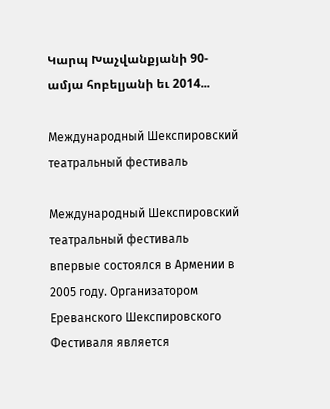Կարպ Խաչվանքյանի 90-ամյա հոբելյանի եւ 2014...

Международный Шекспировский театральный фестиваль

Международный Шекспировский театральный фестиваль впервые состоялся в Армении в 2005 году. Организатором Ереванского Шекспировского Фестиваля является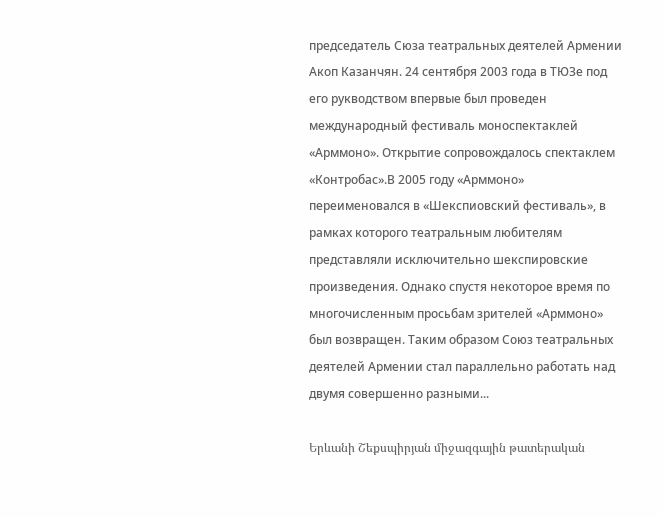председатель Сюза театральных деятелей Армении Акоп Казанчян. 24 сентября 2003 года в ТЮЗе под его рукводством впервые был проведен международный фестиваль моноспектаклей «Арммоно». Открытие сопровождалось спектаклем «Контробас».В 2005 году «Арммоно» переименовался в «Шекспиовский фестиваль», в рамках которого театральным любителям представляли исключительно шекспировские произведения. Однако спустя некоторое время по многочисленным просьбам зрителей «Арммоно» был возвращен. Таким образом Союз театральных деятелей Армении стал параллельно работать над двумя совершенно разными...

Երևանի Շեքսպիրյան միջազգային թատերական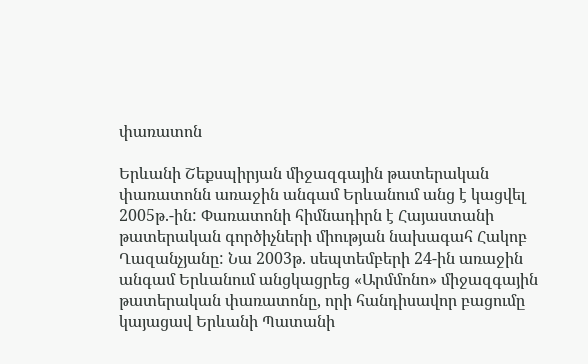փառատոն

Երևանի Շեքսպիրյան միջազգային թատերական փառատոնն առաջին անգամ Երևանում անց է կացվել 2005թ.-ին: Փառատոնի հիմնադիրն է Հայաստանի թատերական գործիչների միության նախագահ Հակոբ Ղազանչյանը: Նա 2003թ. սեպտեմբերի 24-ին առաջին անգամ Երևանում անցկացրեց «Արմմոնո» միջազգային թատերական փառատոնը, որի հանդիսավոր բացումը կայացավ Երևանի Պատանի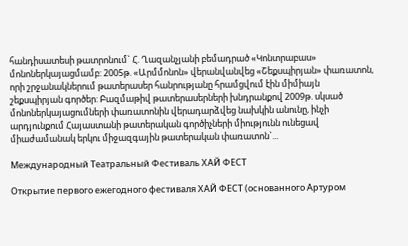հանդիսատեսի թատրոնում` Հ. Ղազանչյանի բեմադրած «Կոնտրաբաս» մոնոներկայացմամբ: 2005թ. «Արմմոնոն» վերանվանվեց «Շեքսպիրյան» փառատոն, որի շրջանակներում թատերասեր հանրությանը հրամցվում էին միմիայն շեքսպիրյան գործեր: Բազմաթիվ թատերասերների խնդրանքով 2009թ. սկսած մոնոներկայացումների փառատոնին վերադարձվեց նախկին անունը, ինչի արդյունքում Հայաստանի թատերական գործիչների միությունն ունեցավ միաժամանակ երկու միջազգային թատերական փառատոն`...

Международный Театральный Фестиваль ХАЙ ФЕСТ

Открытие первого ежегодного фестиваля ХАЙ ФЕСТ (основанного Артуром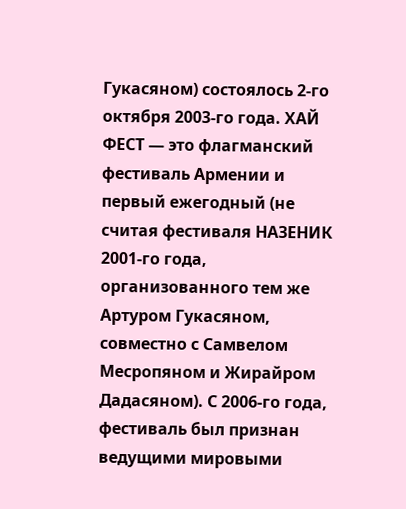Гукасяном) состоялось 2-го октября 2003-го года. ХАЙ ФЕСТ — это флагманский фестиваль Армении и первый ежегодный (не считая фестиваля НАЗЕНИК 2001-го года, организованного тем же Артуром Гукасяном, совместно с Самвелом Месропяном и Жирайром Дадасяном). С 2006-го года, фестиваль был признан ведущими мировыми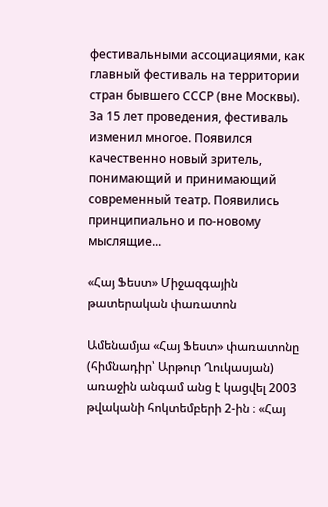фестивальными ассоциациями, как главный фестиваль на территории стран бывшего СССР (вне Москвы). За 15 лет проведения, фестиваль изменил многое. Появился качественно новый зритель, понимающий и принимающий современный театр. Появились принципиально и по-новому мыслящие...

«Հայ Ֆեստ» Միջազգային թատերական փառատոն

Ամենամյա «Հայ Ֆեստ» փառատոնը (հիմնադիր՝ Արթուր Ղուկասյան) առաջին անգամ անց է կացվել 2003 թվականի հոկտեմբերի 2-ին ։ «Հայ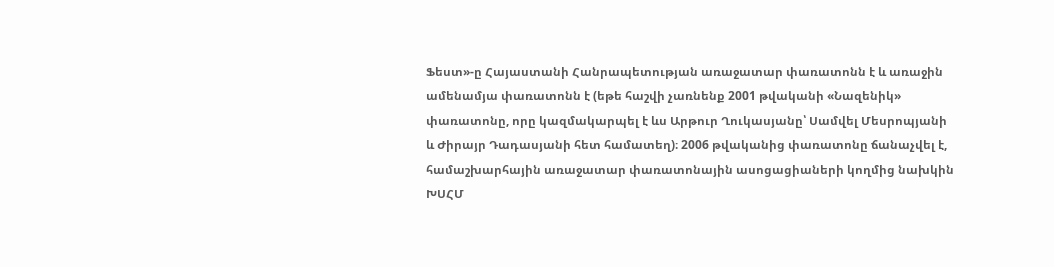Ֆեստ»-ը Հայաստանի Հանրապետության առաջատար փառատոնն է և առաջին ամենամյա փառատոնն է (եթե հաշվի չառնենք 2001 թվականի «Նազենիկ» փառատոնը, որը կազմակարպել է ևս Արթուր Ղուկասյանը՝ Սամվել Մեսրոպյանի և Ժիրայր Դադասյանի հետ համատեղ)։ 2006 թվականից փառատոնը ճանաչվել է, համաշխարհային առաջատար փառատոնային ասոցացիաների կողմից նախկին ԽՍՀՄ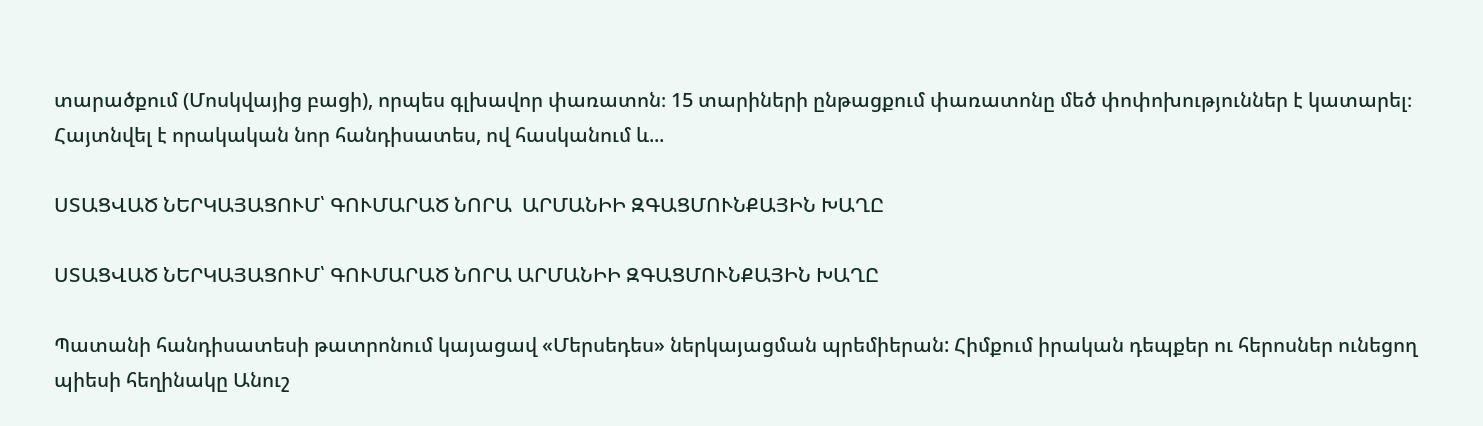տարածքում (Մոսկվայից բացի), որպես գլխավոր փառատոն։ 15 տարիների ընթացքում փառատոնը մեծ փոփոխություններ է կատարել։ Հայտնվել է որակական նոր հանդիսատես, ով հասկանում և...

ՍՏԱՑՎԱԾ ՆԵՐԿԱՅԱՑՈՒՄ՝ ԳՈՒՄԱՐԱԾ ՆՈՐԱ  ԱՐՄԱՆԻԻ ԶԳԱՑՄՈՒՆՔԱՅԻՆ ԽԱՂԸ

ՍՏԱՑՎԱԾ ՆԵՐԿԱՅԱՑՈՒՄ՝ ԳՈՒՄԱՐԱԾ ՆՈՐԱ ԱՐՄԱՆԻԻ ԶԳԱՑՄՈՒՆՔԱՅԻՆ ԽԱՂԸ

Պատանի հանդիսատեսի թատրոնում կայացավ «Մերսեդես» ներկայացման պրեմիերան: Հիմքում իրական դեպքեր ու հերոսներ ունեցող պիեսի հեղինակը Անուշ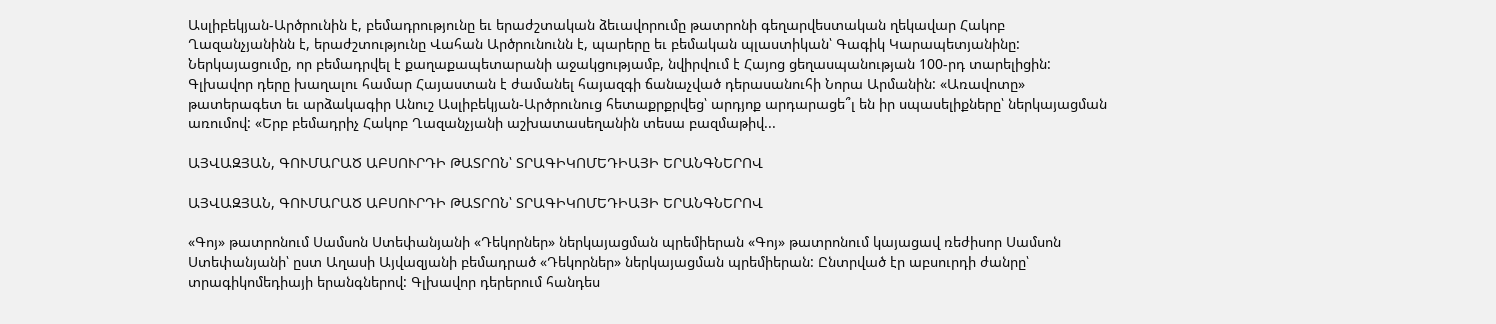Ասլիբեկյան-Արծրունին է, բեմադրությունը եւ երաժշտական ձեւավորումը թատրոնի գեղարվեստական ղեկավար Հակոբ Ղազանչյանինն է, երաժշտությունը Վահան Արծրունունն է, պարերը եւ բեմական պլաստիկան՝ Գագիկ Կարապետյանինը: Ներկայացումը, որ բեմադրվել է քաղաքապետարանի աջակցությամբ, նվիրվում է Հայոց ցեղասպանության 100-րդ տարելիցին: Գլխավոր դերը խաղալու համար Հայաստան է ժամանել հայազգի ճանաչված դերասանուհի Նորա Արմանին: «Առավոտը» թատերագետ եւ արձակագիր Անուշ Ասլիբեկյան-Արծրունուց հետաքրքրվեց՝ արդյոք արդարացե՞լ են իր սպասելիքները՝ ներկայացման առումով: «Երբ բեմադրիչ Հակոբ Ղազանչյանի աշխատասեղանին տեսա բազմաթիվ...

ԱՅՎԱԶՅԱՆ, ԳՈՒՄԱՐԱԾ ԱԲՍՈՒՐԴԻ ԹԱՏՐՈՆ՝ ՏՐԱԳԻԿՈՄԵԴԻԱՅԻ ԵՐԱՆԳՆԵՐՈՎ

ԱՅՎԱԶՅԱՆ, ԳՈՒՄԱՐԱԾ ԱԲՍՈՒՐԴԻ ԹԱՏՐՈՆ՝ ՏՐԱԳԻԿՈՄԵԴԻԱՅԻ ԵՐԱՆԳՆԵՐՈՎ

«Գոյ» թատրոնում Սամսոն Ստեփանյանի «Դեկորներ» ներկայացման պրեմիերան «Գոյ» թատրոնում կայացավ ռեժիսոր Սամսոն Ստեփանյանի՝ ըստ Աղասի Այվազյանի բեմադրած «Դեկորներ» ներկայացման պրեմիերան: Ընտրված էր աբսուրդի ժանրը՝ տրագիկոմեդիայի երանգներով: Գլխավոր դերերում հանդես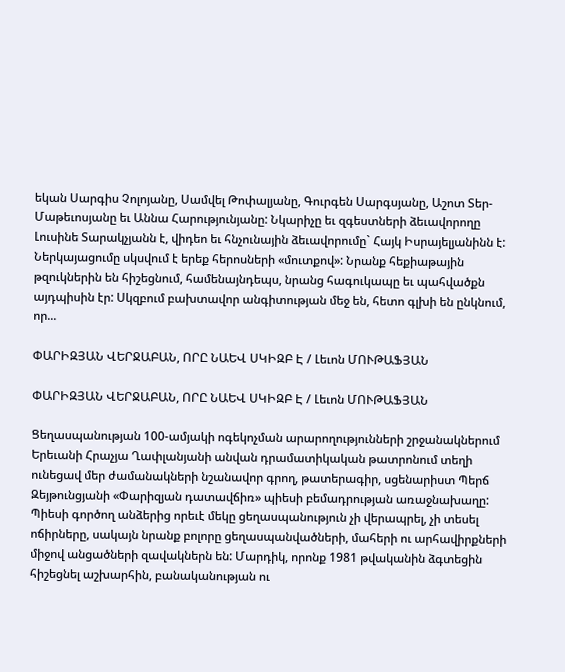եկան Սարգիս Չոլոյանը, Սամվել Թոփալյանը, Գուրգեն Սարգսյանը, Աշոտ Տեր-Մաթեւոսյանը եւ Աննա Հարությունյանը: Նկարիչը եւ զգեստների ձեւավորողը Լուսինե Տարակչյանն է, վիդեո եւ հնչունային ձեւավորումը` Հայկ Իսրայելյանինն է: Ներկայացումը սկսվում է երեք հերոսների «մուտքով»: Նրանք հեքիաթային թզուկներին են հիշեցնում, համենայնդեպս, նրանց հագուկապը եւ պահվածքն այդպիսին էր: Սկզբում բախտավոր անգիտության մեջ են, հետո գլխի են ընկնում, որ...

ՓԱՐԻԶՅԱՆ ՎԵՐՋԱԲԱՆ, ՈՐԸ ՆԱԵՎ ՍԿԻԶԲ Է / Լեւոն ՄՈՒԹԱՖՅԱՆ

ՓԱՐԻԶՅԱՆ ՎԵՐՋԱԲԱՆ, ՈՐԸ ՆԱԵՎ ՍԿԻԶԲ Է / Լեւոն ՄՈՒԹԱՖՅԱՆ

Ցեղասպանության 100-ամյակի ոգեկոչման արարողությունների շրջանակներում Երեւանի Հրաչյա Ղափլանյանի անվան դրամատիկական թատրոնում տեղի ունեցավ մեր ժամանակների նշանավոր գրող, թատերագիր, սցենարիստ Պերճ Զեյթունցյանի «Փարիզյան դատավճիռ» պիեսի բեմադրության առաջնախաղը: Պիեսի գործող անձերից որեւէ մեկը ցեղասպանություն չի վերապրել, չի տեսել ոճիրները, սակայն նրանք բոլորը ցեղասպանվածների, մահերի ու արհավիրքների միջով անցածների զավակներն են: Մարդիկ, որոնք 1981 թվականին ձգտեցին հիշեցնել աշխարհին, բանականության ու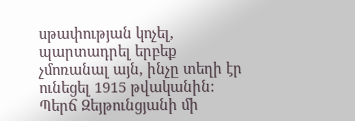սթափության կոչել, պարտադրել երբեք չմոռանալ այն, ինչը տեղի էր ունեցել 1915 թվականին: Պերճ Զեյթունցյանի մի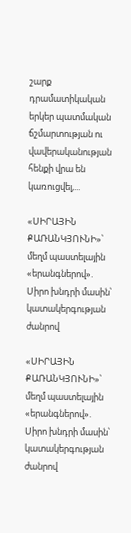շարք դրամատիկական երկեր պատմական ճշմարտության ու վավերականության հենքի վրա են կառուցվել,...

«ՍԻՐԱՅԻՆ ՔԱՌԱՆԿՅՈՒՆԻ»՝ մեղմ պաստելային «երանգներով». Սիրո խնդրի մասին՝ կատակերգության ժանրով

«ՍԻՐԱՅԻՆ ՔԱՌԱՆԿՅՈՒՆԻ»՝ մեղմ պաստելային «երանգներով». Սիրո խնդրի մասին՝ կատակերգության ժանրով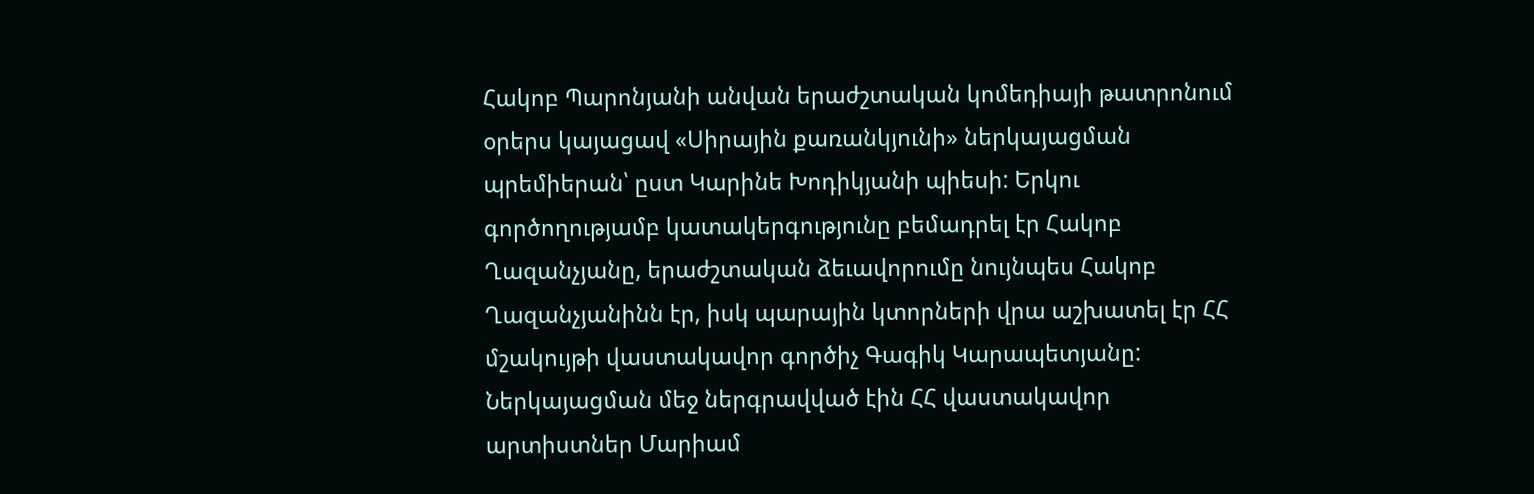Հակոբ Պարոնյանի անվան երաժշտական կոմեդիայի թատրոնում օրերս կայացավ «Սիրային քառանկյունի» ներկայացման պրեմիերան՝ ըստ Կարինե Խոդիկյանի պիեսի: Երկու գործողությամբ կատակերգությունը բեմադրել էր Հակոբ Ղազանչյանը, երաժշտական ձեւավորումը նույնպես Հակոբ Ղազանչյանինն էր, իսկ պարային կտորների վրա աշխատել էր ՀՀ մշակույթի վաստակավոր գործիչ Գագիկ Կարապետյանը: Ներկայացման մեջ ներգրավված էին ՀՀ վաստակավոր արտիստներ Մարիամ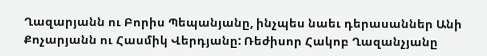Ղազարյանն ու Բորիս Պեպանյանը, ինչպես նաեւ դերասաններ Անի Քոչարյանն ու Հասմիկ Վերդյանը: Ռեժիսոր Հակոբ Ղազանչյանը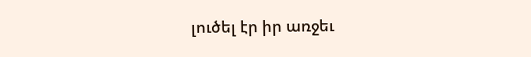լուծել էր իր առջեւ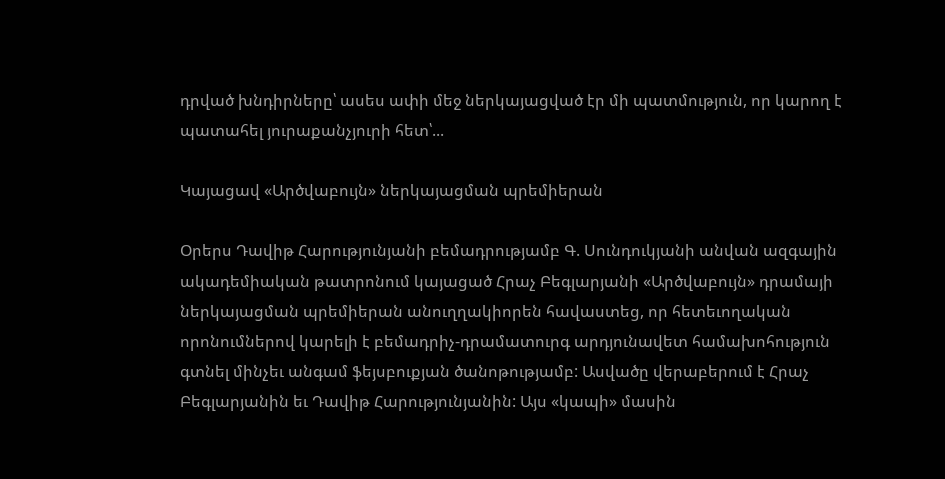դրված խնդիրները՝ ասես ափի մեջ ներկայացված էր մի պատմություն, որ կարող է պատահել յուրաքանչյուրի հետ՝...

Կայացավ «Արծվաբույն» ներկայացման պրեմիերան

Օրերս Դավիթ Հարությունյանի բեմադրությամբ Գ. Սունդուկյանի անվան ազգային ակադեմիական թատրոնում կայացած Հրաչ Բեգլարյանի «Արծվաբույն» դրամայի ներկայացման պրեմիերան անուղղակիորեն հավաստեց, որ հետեւողական որոնումներով կարելի է բեմադրիչ-դրամատուրգ արդյունավետ համախոհություն գտնել մինչեւ անգամ ֆեյսբուքյան ծանոթությամբ: Ասվածը վերաբերում է Հրաչ Բեգլարյանին եւ Դավիթ Հարությունյանին: Այս «կապի» մասին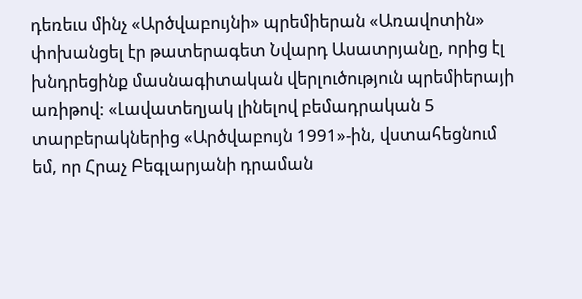դեռեւս մինչ «Արծվաբույնի» պրեմիերան «Առավոտին» փոխանցել էր թատերագետ Նվարդ Ասատրյանը, որից էլ խնդրեցինք մասնագիտական վերլուծություն պրեմիերայի առիթով: «Լավատեղյակ լինելով բեմադրական 5 տարբերակներից «Արծվաբույն 1991»-ին, վստահեցնում եմ, որ Հրաչ Բեգլարյանի դրաման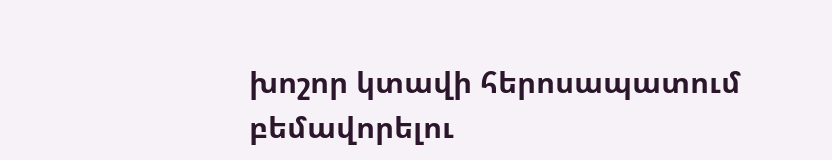խոշոր կտավի հերոսապատում բեմավորելու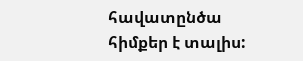հավատընծա հիմքեր է տալիս: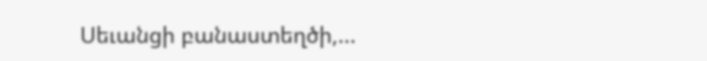Սեւանցի բանաստեղծի,...